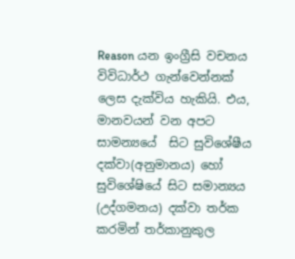Reason යන ඉංග්‍රීසි වචනය විවිධාර්ථ ගැන්වෙන්නක් ලෙස දැක්විය හැකියි. එය, මානවයන් වන අපට සාමන්‍යයේ  සිට සුවිශේෂීය දක්වා(අනුමානය) හෝ සුවිශේෂියේ සිට සමාන්‍යය (උද්ගමනය) දක්වා තර්ක කරමින් තර්කානුකුල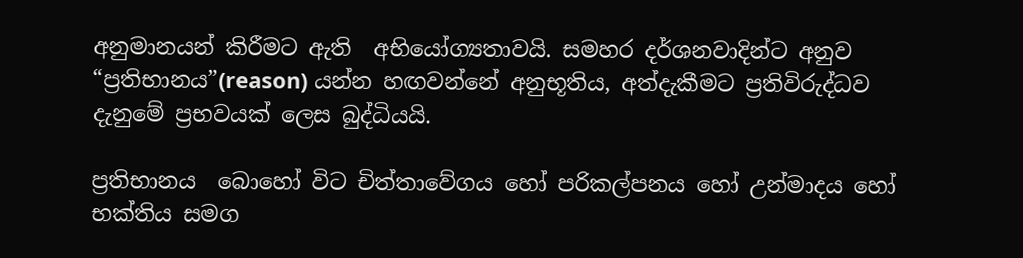අනුමානයන් කිරීමට ඇති  අභියෝග්‍යතාවයි. සමහර දර්ශනවාදින්ට අනුව “ප්‍රතිභානය”(reason) යන්න හඟවන්නේ අනුභූතිය, අත්දැකීමට ප්‍රතිවිරුද්ධව දැනුමේ ප්‍රභවයක් ලෙස බුද්ධියයි.

ප්‍රතිභානය  බොහෝ විට චිත්තාවේගය හෝ පරිකල්පනය හෝ උන්මාදය හෝ භක්තිය සමග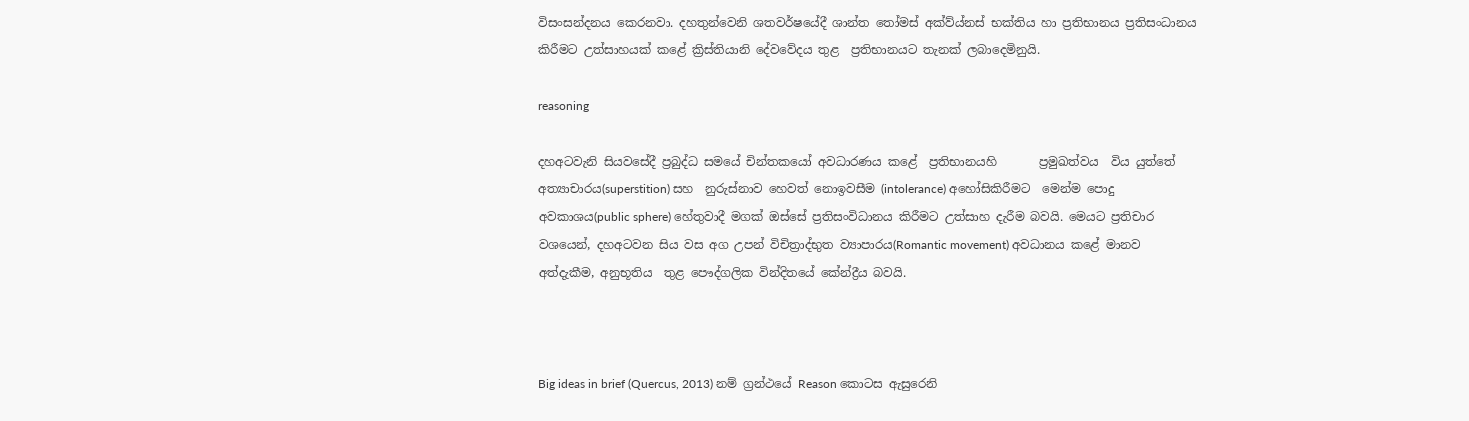විසංසන්දනය කෙරනවා. දහතුන්වෙනි ශතවර්ෂයේදී ශාන්ත තෝමස් අක්ව්ය්නස් භක්තිය හා ප්‍රතිභානය ප්‍රතිසංධානය කිරීමට උත්සාහයක් කළේ ක්‍රිස්තියානි දේවවේදය තුළ  ප්‍රතිභානයට තැනක් ලබාදෙමිනුයි.

reasoning

දහඅටවැනි සියවසේදී ප්‍රබුද්ධ සමයේ චින්තකයෝ අවධාරණය කළේ  ප්‍රතිභානයහි       ප්‍රමුඛත්වය  විය යුත්තේ අත්‍යාචාරය(superstition) සහ  නුරුස්නාව හෙවත් නොඉවසීම (intolerance) අහෝසිකිරීමට  මෙන්ම පොදු අවකාශය(public sphere) හේතුවාදී මගක් ඔස්සේ ප්‍රතිසංවිධානය කිරීමට උත්සාහ දැරීම බවයි. මෙයට ප්‍රතිචාර වශයෙන්, දහඅටවන සිය වස අග උපන් විචිත්‍රාද්භුත ව්‍යාපාරය(Romantic movement) අවධානය කළේ මානව අත්දැකීම, අනුභූතිය  තුළ පෞද්ගලික වින්දිතයේ කේන්ද්‍රීය බවයි.



Big ideas in brief (Quercus, 2013) නම් ග්‍රන්ථයේ Reason කොටස ඇසුරෙනි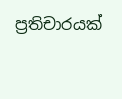ප්‍රතිචාරයක්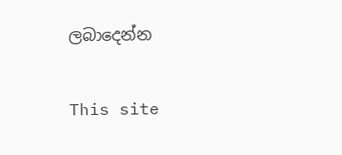ලබාදෙන්න

This site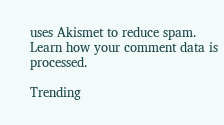uses Akismet to reduce spam. Learn how your comment data is processed.

Trending